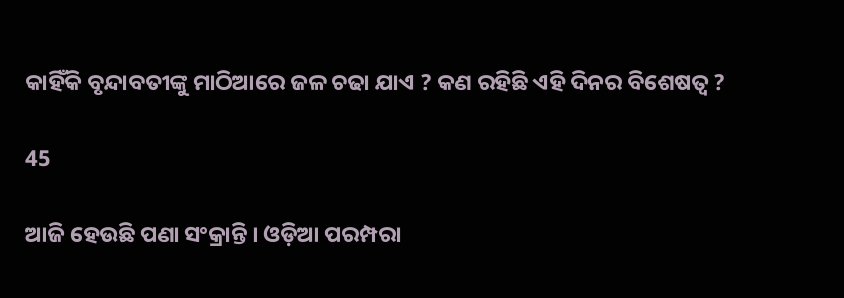କାହିଁକି ବୃନ୍ଦାବତୀଙ୍କୁ ମାଠିଆରେ ଜଳ ଚଢା ଯାଏ ? କଣ ରହିଛି ଏହି ଦିନର ବିଶେଷତ୍ୱ ?

45

ଆଜି ହେଉଛି ପଣା ସଂକ୍ରାନ୍ତି । ଓଡ଼ିଆ ପରମ୍ପରା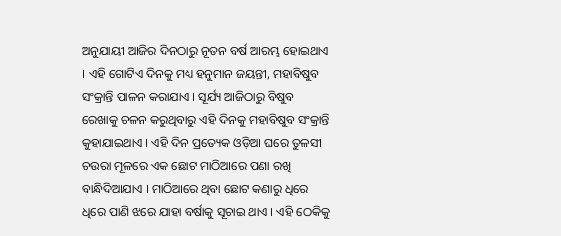ଅନୁଯାୟୀ ଆଜିର ଦିନଠାରୁ ନୂତନ ବର୍ଷ ଆରମ୍ଭ ହୋଇଥାଏ । ଏହି ଗୋଟିଏ ଦିନକୁ ମଧ୍ୟ ହନୁମାନ ଜୟନ୍ତୀ, ମହାବିଷୁବ ସଂକ୍ରାନ୍ତି ପାଳନ କରାଯାଏ । ସୂର୍ଯ୍ୟ ଆଜିଠାରୁ ବିଷୁବ ରେଖାକୁ ଚଳନ କରୁଥିବାରୁ ଏହି ଦିନକୁ ମହାବିଷୁବ ସଂକ୍ରାନ୍ତି କୁହାଯାଇଥାଏ । ଏହି ଦିନ ପ୍ରତ୍ୟେକ ଓଡ଼ିଆ ଘରେ ତୁଳସୀ ଚଉରା ମୂଳରେ ଏକ ଛୋଟ ମାଠିଆରେ ପଣା ରଖି ବାନ୍ଧିଦିଆଯାଏ । ମାଠିଆରେ ଥିବା ଛୋଟ କଣାରୁ ଧିରେ ଧିରେ ପାଣି ଝରେ ଯାହା ବର୍ଷାକୁ ସୂଚାଇ ଥାଏ । ଏହି ଠେକିକୁ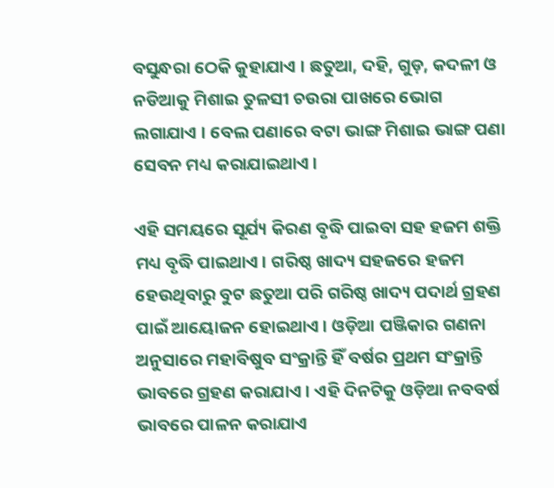ବସୁନ୍ଧରା ଠେକି କୁହାଯାଏ । ଛତୁଆ, ଦହି, ଗୁଡ଼, କଦଳୀ ଓ ନଡିଆକୁ ମିଶାଇ ତୁଳସୀ ଚଉରା ପାଖରେ ଭୋଗ ଲଗାଯାଏ । ବେଲ ପଣାରେ ବଟା ଭାଙ୍ଗ ମିଶାଇ ଭାଙ୍ଗ ପଣା ସେବନ ମଧ୍ୟ କରାଯାଇଥାଏ ।

ଏହି ସମୟରେ ସୂର୍ଯ୍ୟ କିରଣ ବୃଦ୍ଧି ପାଇବା ସହ ହଜମ ଶକ୍ତି ମଧ୍ୟ ବୃଦ୍ଧି ପାଇଥାଏ। ଗରିଷ୍ଠ ଖାଦ୍ୟ ସହଜରେ ହଜମ ହେଉଥିବାରୁ ବୁଟ ଛତୁଆ ପରି ଗରିଷ୍ଠ ଖାଦ୍ୟ ପଦାର୍ଥ ଗ୍ରହଣ ପାଇଁ ଆୟୋଜନ ହୋଇଥାଏ। ଓଡ଼ିଆ ପଞ୍ଜିକାର ଗଣନା ଅନୁସାରେ ମହାବିଷୁବ ସଂକ୍ରାନ୍ତି ହିଁ ବର୍ଷର ପ୍ରଥମ ସଂକ୍ରାନ୍ତି ଭାବରେ ଗ୍ରହଣ କରାଯାଏ । ଏହି ଦିନଟିକୁ ଓଡ଼ିଆ ନବବର୍ଷ ଭାବରେ ପାଳନ କରାଯାଏ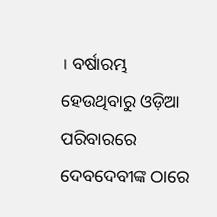। ବର୍ଷାରମ୍ଭ ହେଉଥିବାରୁ ଓଡ଼ିଆ ପରିବାରରେ ଦେବଦେବୀଙ୍କ ଠାରେ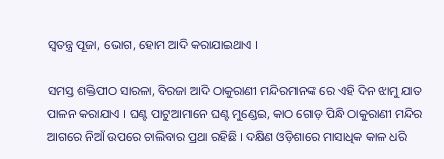ସ୍ୱତନ୍ତ୍ର ପୂଜା, ଭୋଗ, ହୋମ ଆଦି କରାଯାଇଥାଏ ।

ସମସ୍ତ ଶକ୍ତିପୀଠ ସାରଳା, ବିରଜା ଆଦି ଠାକୁରାଣୀ ମନ୍ଦିରମାନଙ୍କ ରେ ଏହି ଦିନ ଝାମୁ ଯାତ ପାଳନ କରାଯାଏ । ଘଣ୍ଟ ପାଟୁଆମାନେ ଘଣ୍ଟ ମୁଣ୍ଡେଇ, କାଠ ଗୋଡ଼ ପିନ୍ଧି ଠାକୁରାଣୀ ମନ୍ଦିର ଆଗରେ ନିଆଁ ଉପରେ ଚାଲିବାର ପ୍ରଥା ରହିଛି । ଦକ୍ଷିଣ ଓଡ଼ିଶାରେ ମାସାଧିକ କାଳ ଧରି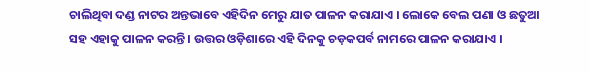ଚାଲିଥିବା ଦଣ୍ଡ ନାଟର ଅନ୍ତଭାବେ ଏହିଦିନ ମେରୁ ଯାତ ପାଳନ କରାଯାଏ । ଲୋକେ ବେଲ ପଣା ଓ ଛତୁଆ ସହ ଏହାକୁ ପାଳନ କରନ୍ତି । ଉତ୍ତର ଓଡ଼ିଶାରେ ଏହି ଦିନକୁ ଚଡ଼କପର୍ବ ନାମରେ ପାଳନ କରାଯାଏ ।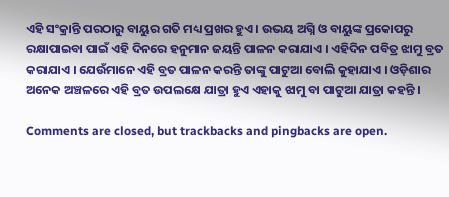ଏହି ସଂକ୍ରାନ୍ତି ପରଠାରୁ ବାୟୁର ଗତି ମଧ୍ୟ ପ୍ରଖର ହୁଏ । ଉଭୟ ଅଗ୍ନି ଓ ବାୟୁଙ୍କ ପ୍ରକୋପରୁ ରକ୍ଷାପାଇବା ପାଇଁ ଏହି ଦିନରେ ହନୁମାନ ଜୟନ୍ତି ପାଳନ କରାଯାଏ । ଏହିଦିନ ପବିତ୍ର ଝାମୁ ବ୍ରତ କରାଯାଏ । ଯେଉଁମାନେ ଏହି ବ୍ରତ ପାଳନ କରନ୍ତି ତାଙ୍କୁ ପାଟୁଆ ବୋଲି କୁହାଯାଏ । ଓଡ଼ିଶାର ଅନେକ ଅଞ୍ଚଳରେ ଏହି ବ୍ରତ ଉପଲକ୍ଷେ ଯାତ୍ରା ହୁଏ ଏହାକୁ ଝାମୁ ବା ପାଟୁଆ ଯାତ୍ରା କହନ୍ତି ।

Comments are closed, but trackbacks and pingbacks are open.